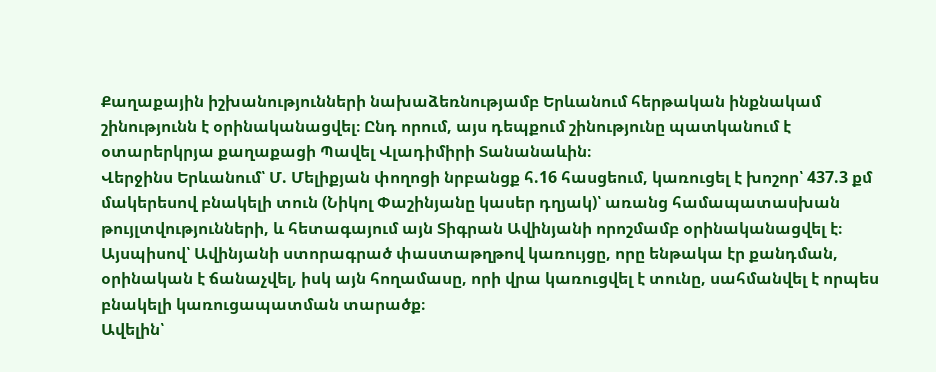Քաղաքային իշխանությունների նախաձեռնությամբ Երևանում հերթական ինքնակամ շինությունն է օրինականացվել։ Ընդ որում, այս դեպքում շինությունը պատկանում է օտարերկրյա քաղաքացի Պավել Վլադիմիրի Տանանաևին։
Վերջինս Երևանում՝ Մ. Մելիքյան փողոցի նրբանցք հ.16 հասցեում, կառուցել է խոշոր՝ 437.3 քմ մակերեսով բնակելի տուն (Նիկոլ Փաշինյանը կասեր դղյակ)՝ առանց համապատասխան թույլտվությունների, և հետագայում այն Տիգրան Ավինյանի որոշմամբ օրինականացվել է։ Այսպիսով՝ Ավինյանի ստորագրած փաստաթղթով կառույցը, որը ենթակա էր քանդման, օրինական է ճանաչվել, իսկ այն հողամասը, որի վրա կառուցվել է տունը, սահմանվել է որպես բնակելի կառուցապատման տարածք։
Ավելին՝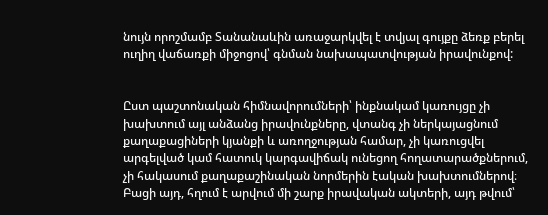նույն որոշմամբ Տանանաևին առաջարկվել է տվյալ գույքը ձեռք բերել ուղիղ վաճառքի միջոցով՝ գնման նախապատվության իրավունքով:


Ըստ պաշտոնական հիմնավորումների՝ ինքնակամ կառույցը չի խախտում այլ անձանց իրավունքները, վտանգ չի ներկայացնում քաղաքացիների կյանքի և առողջության համար, չի կառուցվել արգելված կամ հատուկ կարգավիճակ ունեցող հողատարածքներում, չի հակասում քաղաքաշինական նորմերին էական խախտումներով։
Բացի այդ, հղում է արվում մի շարք իրավական ակտերի, այդ թվում՝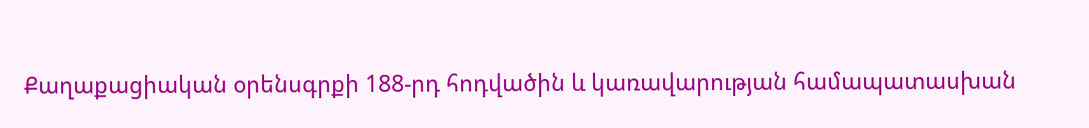Քաղաքացիական օրենսգրքի 188-րդ հոդվածին և կառավարության համապատասխան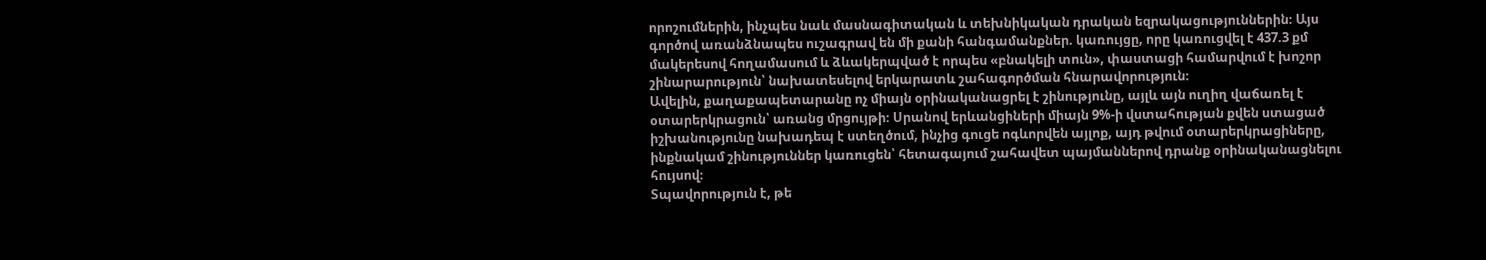որոշումներին, ինչպես նաև մասնագիտական և տեխնիկական դրական եզրակացություններին։ Այս գործով առանձնապես ուշագրավ են մի քանի հանգամանքներ. կառույցը, որը կառուցվել է 437.3 քմ մակերեսով հողամասում և ձևակերպված է որպես «բնակելի տուն», փաստացի համարվում է խոշոր շինարարություն՝ նախատեսելով երկարատև շահագործման հնարավորություն։
Ավելին, քաղաքապետարանը ոչ միայն օրինականացրել է շինությունը, այլև այն ուղիղ վաճառել է օտարերկրացուն՝ առանց մրցույթի։ Սրանով երևանցիների միայն 9%-ի վստահության քվեն ստացած իշխանությունը նախադեպ է ստեղծում, ինչից գուցե ոգևորվեն այլոք, այդ թվում օտարերկրացիները, ինքնակամ շինություններ կառուցեն՝ հետագայում շահավետ պայմաններով դրանք օրինականացնելու հույսով։
Տպավորություն է, թե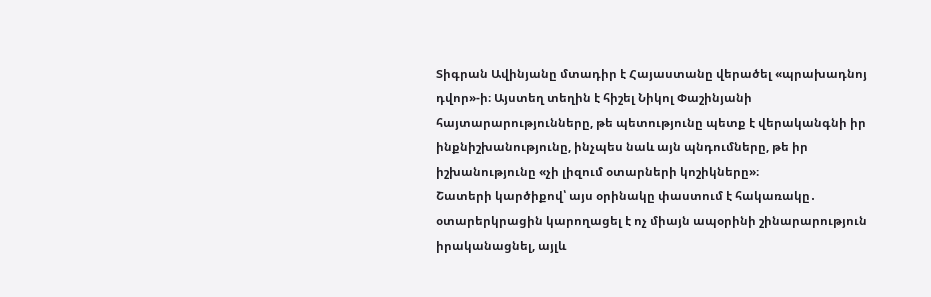Տիգրան Ավինյանը մտադիր է Հայաստանը վերածել «պրախադնոյ դվոր»-ի։ Այստեղ տեղին է հիշել Նիկոլ Փաշինյանի հայտարարությունները, թե պետությունը պետք է վերականգնի իր ինքնիշխանությունը, ինչպես նաև այն պնդումները, թե իր իշխանությունը «չի լիզում օտարների կոշիկները»։
Շատերի կարծիքով՝ այս օրինակը փաստում է հակառակը․ օտարերկրացին կարողացել է ոչ միայն ապօրինի շինարարություն իրականացնել, այլև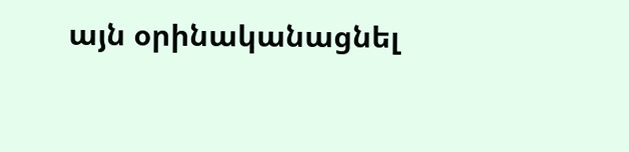այն օրինականացնել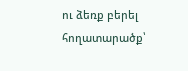ու ձեռք բերել հողատարածք՝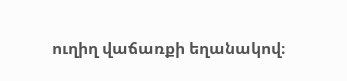ուղիղ վաճառքի եղանակով։